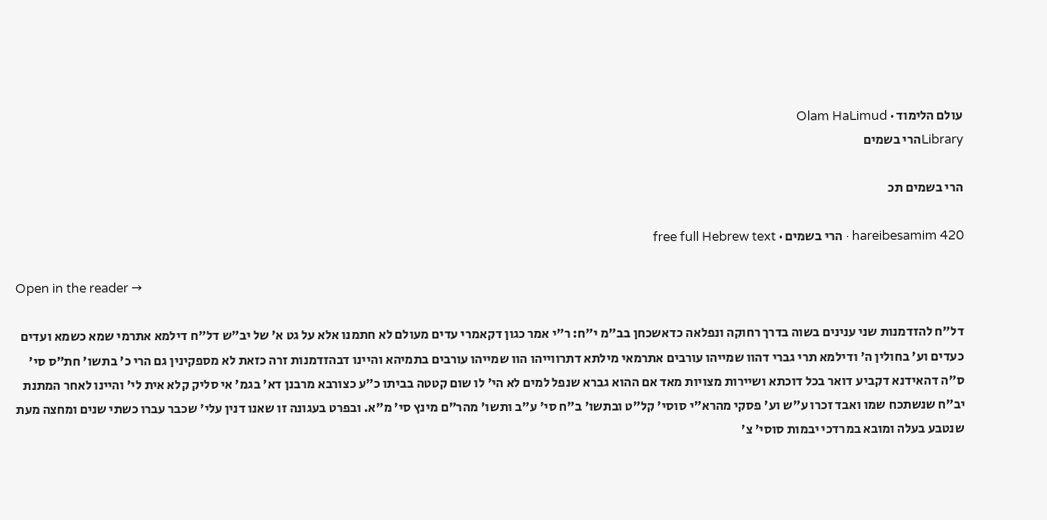עולם הלימוד · Olam HaLimud
Libraryהרי בשמים

הרי בשמים תכ

hareibesamim 420 · הרי בשמים · free full Hebrew text

Open in the reader →

דל"ח להזדמנות שני ענינים בשוה בדרך רחוקה ונפלאה כדאשכחן בב"מ י"ח: ר"י אמר כגון דקאמרי עדים מעולם לא חתמנו אלא על גט א' של יב"ש דל"ח דילמא אתרמי שמא כשמא ועדים כעדים וע' בחולין ה' ודילמא תרי גברי דהוו שמייהו עורבים אתרמאי מילתא דתרווייהו הוו שמייהו עורבים בתמיהא והיינו דבהזדמנות זרה כזאת לא מספקינין גם הרי כ' בתשו' חת"ס סי' ס"ה דהאידנא דקביע דואר בכל דוכתא ושיירות מצויות מאד אם ההוא גברא שנפל למים לא הי' לו שום קטטה בביתו כ"ע כצורבא מרבנן דא' בגמ' אי סליק קלא אית לי' והיינו לאחר המתנת יב"ח שנשתכח שמו ואבד זכרו ע"ש וע' פסקי מהרא"י סוסי' קל"ט ובתשו' ב"ח סי' ע"ב ותשו' מהר"ם מינץ סי' מ"א. ובפרט בעגונה זו שאנו דנין עלי' שכבר עברו כשתי שנים ומחצה מעת שנטבע בעלה ומובא במרדכי יבמות סוסי' צ'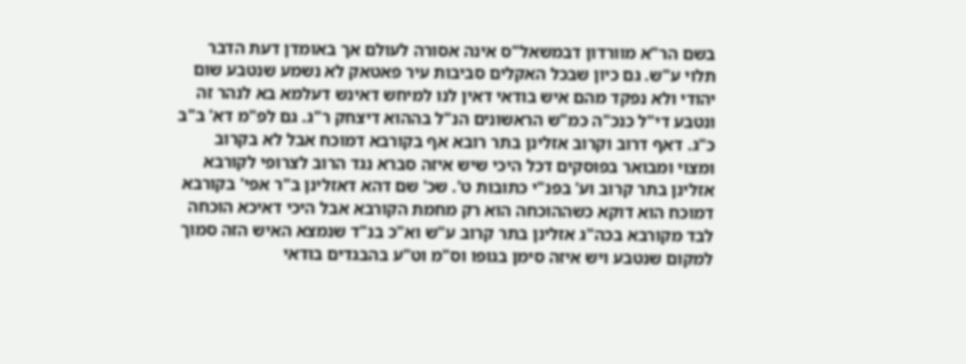בשם הר"א מוורדון דבמשאל"ס אינה אסורה לעולם אך באומדן דעת הדבר תלוי ע"ש. גם כיון שבכל האקלים סביבות עיר פאטאק לא נשמע שנטבע שום יהודי ולא נפקד מהם איש בודאי דאין לנו למיחש דאינש דעלמא בא לנהר זה ונטבע די"ל כנכ"ה כמ"ש הראשונים הנ"ל בההוא דיצחק ר"ג. גם לפ"מ דא' ב"ב כ"ג. דאף דרוב וקרוב אזלינן בתר רובא אף בקורבא דמוכח אבל לא בקרוב ומצוי ומבואר בפוסקים דכל היכי שיש איזה סברא נגד הרוב לצרופי לקורבא אזלינן בתר קרוב וע' בפנ"י כתובות ט'. שכ' שם דהא דאזלינן ב"ר אפי' בקורבא דמוכח הוא דוקא כשההוכחה הוא רק מחמת הקורבא אבל היכי דאיכא הוכחה לבד מקורבא בכה"ג אזלינן בתר קרוב ע"ש וא"כ בנ"ד שנמצא האיש הזה סמוך למקום שנטבע ויש איזה סימן בגופו וס"מ וט"ע בהבגדים בודאי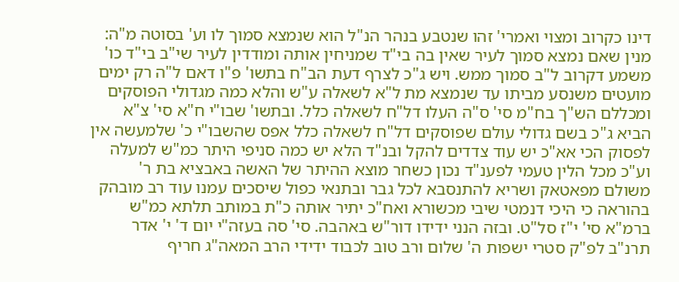דינו כקרוב ומצוי ואמרי' זהו שנטבע בנהר הנ"ל הוא שנמצא סמוך לו וע' בסוטה מ"ה: מנין שאם נמצא סמוך לעיר שאין בה בי"ד שמניחין אותה ומודדין לעיר שי"ב בי"ד כו' משמע דקרוב ל"ב סמוך ממש. ויש ג"כ לצרף דעת הב"ח בתשו' פ"ו דאם ל"ה רק ימים מועטים משנסע מביתו עד שנמצא מת ל"א לשאלה ע"ש והלא כמה מגדולי הפוסקים ומכללם הש"ך בח"מ סי' ס"ה העלו דל"ח לשאלה כלל. ובתשו' שבו"י ח"א סי' צ"א הביא ג"כ בשם גדולי עולם שפוסקים דל"ח לשאלה כלל אפס שהשבו"י כ' שלמעשה אין לפסוק הכי אא"כ יש עוד צדדים להקל ובנ"ד הלא יש כמה סניפי היתר כמ"ש למעלה וע"כ מכל הלין טעמי לפענ"ד נכון כשחר מוצא ההיתר של האשה באבציא בת ר' משולם מפאטאק ושריא להתנסבא לכל גבר ובתנאי כפול שיסכים עמנו עוד רב מובהק בהוראה כי היכי דנמטי שיבי מכשורא ואח"כ יתיר אותה כ"ת במותב תלתא כמ"ש ברמ"א סי' י"ז סל"ט. ובזה הנני ידידו דור"ש באהבה. סי' סה בעזה"י יום ד' י' אדר תרנ"ב לפ"ק סטרי ישפות ה' שלום ורב טוב לכבוד ידידי הרב המאה"ג חריף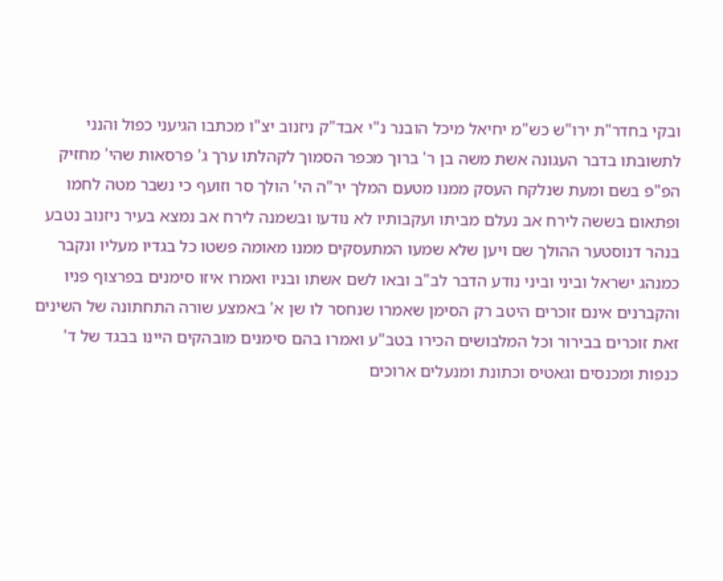ובקי בחדר"ת ירו"ש כש"מ יחיאל מיכל הובנר נ"י אבד"ק ניזנוב יצ"ו מכתבו הגיעני כפול והנני לתשובתו בדבר העגונה אשת משה בן ר' ברוך מכפר הסמוך לקהלתו ערך ג' פרסאות שהי' מחזיק הפ"פ בשם ומעת שנלקח העסק ממנו מטעם המלך יר"ה הי' הולך סר וזועף כי נשבר מטה לחמו ופתאום בששה לירח אב נעלם מביתו ועקבותיו לא נודעו ובשמנה לירח אב נמצא בעיר ניזנוב נטבע בנהר דנוסטער ההולך שם ויען שלא שמעו המתעסקים ממנו מאומה פשטו כל בגדיו מעליו ונקבר כמנהג ישראל וביני וביני נודע הדבר לב"ב ובאו לשם אשתו ובניו ואמרו איזו סימנים בפרצוף פניו והקברנים אינם זוכרים היטב רק הסימן שאמרו שנחסר לו שן א' באמצע שורה התחתונה של השינים זאת זוכרים בבירור וכל המלבושים הכירו בטב"ע ואמרו בהם סימנים מובהקים היינו בבגד של ד' כנפות ומכנסים וגאטיס וכתונת ומנעלים ארוכים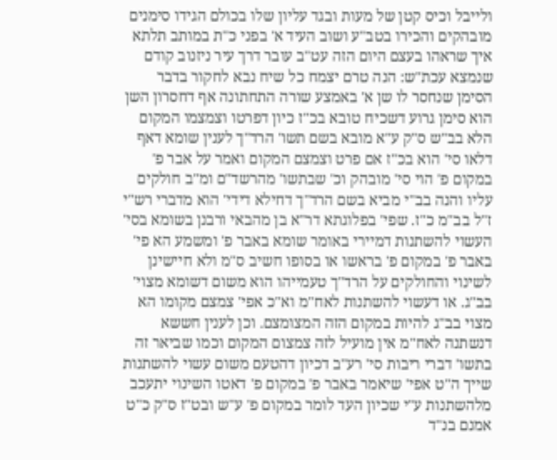ולייבל וכיס קטן של מעות ובגד עליון שלו בכולם הגידו סימנים מובהקים והכירו בטב"ע ושוב העיד א' בפני כ"ת במותב תלתא איך שראהו בעצם היום הזה עט"ב עובר דרך עיר ניזנוב קודם שנמצא עכת"ש: הנה טרם יצמח כל שיח נבא לחקור בדבר הסימן שנחסר לו שן א' באמצע שורה התחתונה אף דחסרון השן הוא סימן גרוע דשכיח טובא בכ"ז כיון דפרטו וצמצמו המקום הלא בב"ש ס"ק ע"א מובא בשם תשו' הרד"ך לענין שומא דאף דלאו סי' הוא בכ"ז אם פרט וצמצם המקום ואמר על אבר פ' במקום פ' הוי סי' מובהק וכ' שבתשו' מהרשד"ם ומ"ב חולקים עליו והנה בב"י מביא בשם הרד"ך דחילא דידי' הוא מדברי רש"י ז"ל בב"מ כ"ז. שפי' בפלוגתא דר"א בן מהבאי ורבנן בשומא בסי' העשוי להשתנות דמיירי באומר שומא באבר פ' ומשמע הא פי' באבר פ' במקום פ' בראשו או בסופו חשיב ס"מ ולא חיישינן לשינוי והחולקים על הרד"ך טעמייהו הוא משום דשומא מצוי' בב"ג. או דעשוי להשתנות לאח"מ וא"כ אפי' צמצם מקומו הא מצוי בב"ג להיות במקום הזה המצומצם. וכן לענין חששא דנשתנה לאח"מ אין מועיל לזה צמצום המקום וכמו שביאר זה בתשו' דברי ריבות סי' רע"ב דכיון דהטעם משום עשוי להשתנות שייך ה"ט אפי' שיאמר באבר פ' במקום פ' דאטו השינוי יתעכב מלהשתנות ע"י שכיון העד לומר במקום פ' ע"ש ובט"ז ס"ק כ"ט אמנם בנ"ד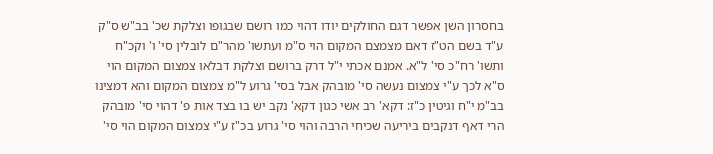בחסרון השן אפשר דגם החולקים יודו דהוי כמו רושם שבגופו וצלקת שכ' בב"ש ס"ק ע"ד בשם הט"ז דאם מצמצם המקום הוי ס"מ ועתשו' מהר"ם לובלין סי' ו' וקכ"ח ותשו' רח"כ סי' ל"א. אמנם אכתי י"ל דרק ברושם וצלקת דבלאו צמצום המקום הוי ס"א לכך ע"י צמצום נעשה סי' מובהק אבל בסי' גרוע ל"מ צמצום המקום והא דמצינו בב"מ י"ח וגיטין כ"ז: דקא' רב אשי כגון דקא' נקב יש בו בצד אות פ' דהוי סי' מובהק הרי דאף דנקבים ביריעה שכיחי הרבה והוי סי' גרוע בכ"ז ע"י צמצום המקום הוי סי'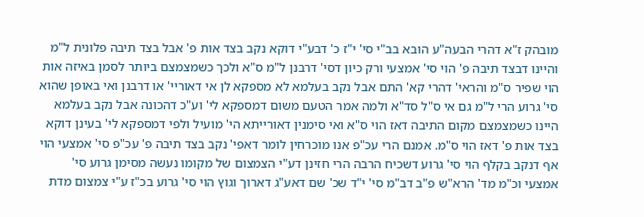מובהק ז"א דהרי הבעה"ע הובא בב"י סי' י"ז כ' דבע"י דוקא נקב בצד אות פ' אבל בצד תיבה פלונית ל"מ והיינו דבצד תיבה פ' הוי סי' אמצעי ורק כיון דסי' דרבנן ל"מ ס"א ולכך כשמצמצם ביותר לסמן באיזה אות הוי שפיר ס"מ והראי' דהרי קא' התם אבל נקב בעלמא לא מספקא לן אי דאוריי' או דרבנן ואי באופן שהוא סי' גרוע הרי ל"מ גם אי ס"ל סד"א ולמה אמר הטעם משום דמספקא לי' וע"כ דהכונה אבל נקב בעלמא היינו כשמצמצם מקום התיבה דאז הוי ס"א ואי סימנין דאורייתא הי' מועיל ולפי דמספקא לי' בעינן דוקא בצד אות פ' דאז הוי ס"מ. אמנם הרי עכ"פ אנו מוכרחין לומר דאפי' נקב בצד תיבה פ' עכ"פ סי' אמצעי הוי אף דנקב בקלף הוי סי' גרוע דשכיח הרבה הרי חזינן דע"י הצמצום של מקומו נעשה מסימן גרוע סי' אמצעי וכ"מ מד' הרא"ש פ"ב דב"מ סי' י"ד שכ' שם דאע"ג דארוך וגוץ הוי סי' גרוע בכ"ז ע"י צמצום מדת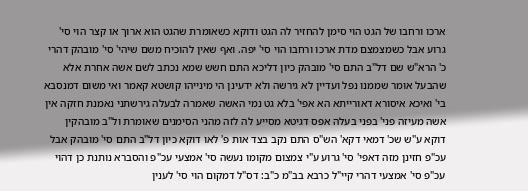ארכו ורחבו של הגט הוי סימן להחזיר לה הגט ודוקא כשאומרת שהגט הוא ארוך או קצר הוי סי' גרוע אבל כשמצמצם מדת ארכו ורחבו הוי סי' יפה. ואף שאין להוכיח משם שיהי' סי' מובהק דהרי כ' הרא"ש שם דל"ב התם סי' מובהק כיון דליכא התם חשש שמא נכתב לשם אשה אחרת אלא שהבעל אומר שממנו נפל ועדיין לא גירשה ולא ידעינן הי מינייהו קושטא קאמר ואי משום דמנסבא בי' ואיכא איסורא דאורייתא הא אפי' בלא גט נמי האשה שאמרה לבעלה גירשתני נאמנת חזקה אין אשה מעיזה פני' בפני בעלה אפס דגיטא מסייע לה לזה מהני הסימנים שאומרת ול"ב מובהקין דוקא ע"ש שכ' דמאי דקא' הש"ס התם נקב בצד אות פ' לאו דוקא כיון דל"ב התם סי' מובהק אבל עכ"פ חזינן מזה דאפי' סי' גרוע ע"י צמצום מקומו נעשה סי' אמצעי עכ"פ והסברא נותנת כן דהוי עכ"פ סי' אמצעי דהרי קיי"ל כרבא בב"מ כ"ב: דס"ל דמקום הוי סי' לענין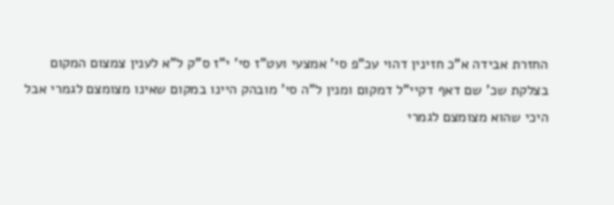החזרת אבידה א"כ חזינין דהוי עכ"פ סי' אמצעי ועט"ז סי' י"ז ס"ק ל"א לענין צמצום המקום בצלקת שכ' שם דאף דקיי"ל דמקום ומנין ל"ה סי' מובהק היינו במקום שאינו מצומצם לגמרי אבל היכי שהוא מצומצם לגמרי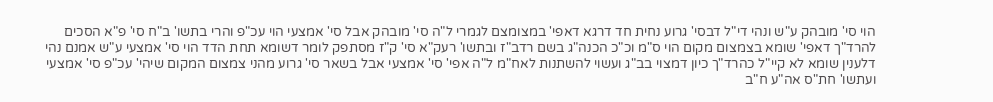הוי סי' מובהק ע"ש ונהי די"ל דבסי' גרוע נחית חד דרגא דאפי' במצומצם לגמרי ל"ה סי' מובהק אבל סי' אמצעי הוי עכ"פ והרי בתשו' ב"ח סי' פ"א הסכים להרד"ך דאפי' שומא בצמצום מקום הוי ס"מ וכ"כ הכנה"ג בשם רדב"ז ובתשו' רעק"א סי' ק"ז מסתפק לומר דשומא תחת הדד הוי סי' אמצעי ע"ש אמנם נהי דלענין שומא לא קיי"ל כהרד"ך כיון דמצוי בב"ג ועשוי להשתנות לאח"מ ל"ה אפי' סי' אמצעי אבל בשאר סי' גרוע מהני צמצום המקום שיהי' עכ"פ סי' אמצעי ועתשו' חת"ס אה"ע ח"ב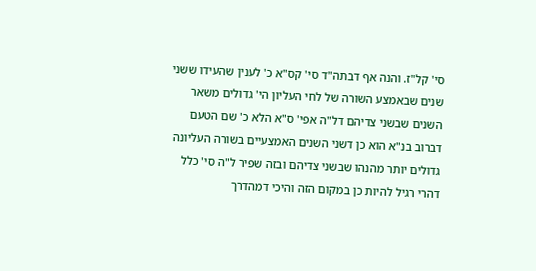סי' קל"ז. והנה אף דבתה"ד סי' קס"א כ' לענין שהעידו ששני שנים שבאמצע השורה של לחי העליון הי' גדולים משאר השנים שבשני צדיהם דל"ה אפי' ס"א הלא כ' שם הטעם דברוב בנ"א הוא כן דשני השנים האמצעיים בשורה העליונה גדולים יותר מהנהו שבשני צדיהם ובזה שפיר ל"ה סי' כלל דהרי רגיל להיות כן במקום הזה והיכי דמהדרך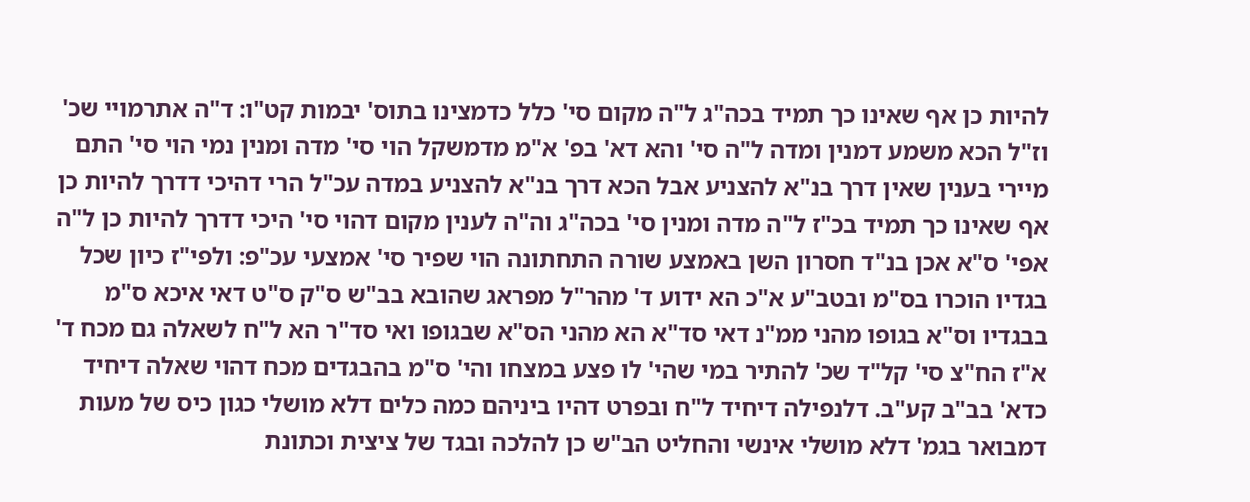להיות כן אף שאינו כך תמיד בכה"ג ל"ה מקום סי' כלל כדמצינו בתוס' יבמות קט"ו: ד"ה אתרמויי שכ' וז"ל הכא משמע דמנין ומדה ל"ה סי' והא דא' בפ' א"מ מדמשקל הוי סי' מדה ומנין נמי הוי סי' התם מיירי בענין שאין דרך בנ"א להצניע אבל הכא דרך בנ"א להצניע במדה עכ"ל הרי דהיכי דדרך להיות כן אף שאינו כך תמיד בכ"ז ל"ה מדה ומנין סי' בכה"ג וה"ה לענין מקום דהוי סי' היכי דדרך להיות כן ל"ה אפי' ס"א אכן בנ"ד חסרון השן באמצע שורה התחתונה הוי שפיר סי' אמצעי עכ"פ: ולפי"ז כיון שכל בגדיו הוכרו בס"מ ובטב"ע א"כ הא ידוע ד' מהר"ל מפראג שהובא בב"ש ס"ק ס"ט דאי איכא ס"מ בבגדיו וס"א בגופו מהני ממ"נ דאי סד"א הא מהני הס"א שבגופו ואי סד"ר הא ל"ח לשאלה גם מכח ד' א"ז הח"צ סי' קל"ד שכ' להתיר במי שהי' לו פצע במצחו והי' ס"מ בהבגדים מכח דהוי שאלה דיחיד כדא' בב"ב קע"ב. דלנפילה דיחיד ל"ח ובפרט דהיו ביניהם כמה כלים דלא מושלי כגון כיס של מעות דמבואר בגמ' דלא מושלי אינשי והחליט הב"ש כן להלכה ובגד של ציצית וכתונת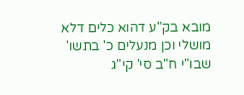מובא בק"ע דהוא כלים דלא מושלי וכן מנעלים כ' בתשו' שבו"י ח"ב סי' קי"ג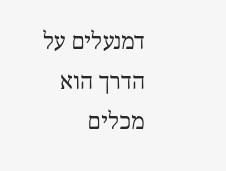דמנעלים על הדרך הוא מכלים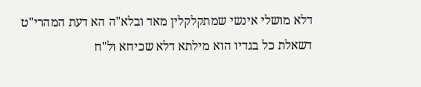דלא מושלי אינשי שמתקלקלין מאד ובלא"ה הא דעת המהרי"ט דשאלת כל בגדיו הוא מילתא דלא שכיחא ול"ח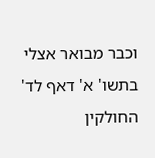וכבר מבואר אצלי בתשו' א' דאף לד' החולקין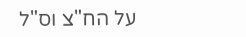על הח"צ וס"ל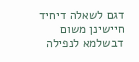דגם לשאלה דיחיד חיישינן משום דבשלמא לנפילה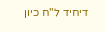דיחיד ל"ח כיון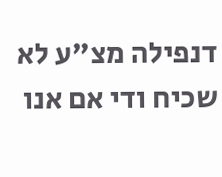דנפילה מצ"ע לא שכיח ודי אם אנו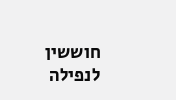חוששין לנפילה